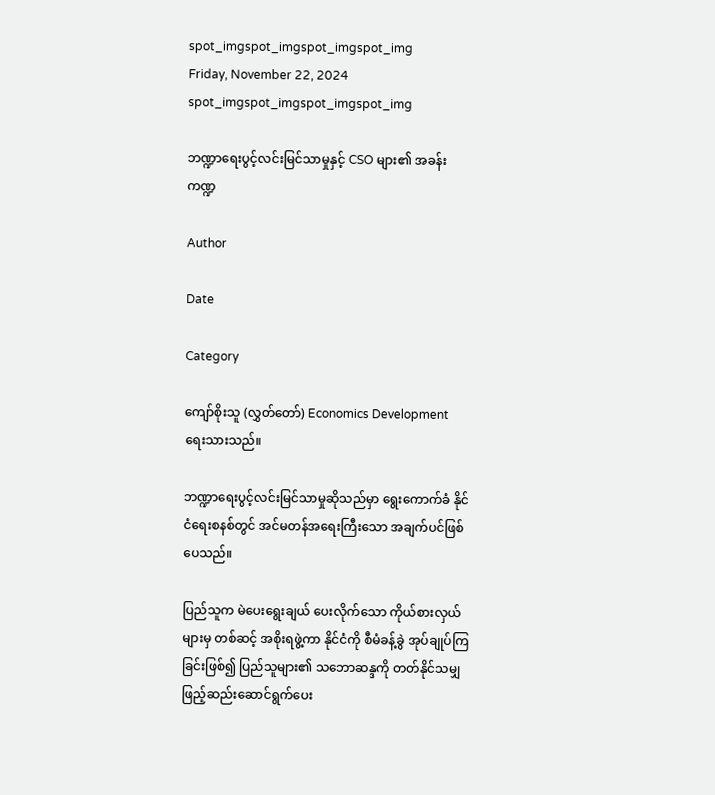spot_imgspot_imgspot_imgspot_img
Friday, November 22, 2024
spot_imgspot_imgspot_imgspot_img

ဘဏ္ဍာရေးပွင့်လင်းမြင်သာမှုနှင့် CSO များ၏ အခန်းကဏ္ဍ

Author

Date

Category

ကျော်စိုးသူ (လွှတ်တော်) Economics Development ရေးသားသည်။

ဘဏ္ဍာရေးပွင့်လင်းမြင်သာမှုဆိုသည်မှာ ရွေးကောက်ခံ နိုင်ငံရေးစနစ်တွင် အင်မတန်အရေးကြီးသော အချက်ပင်ဖြစ်ပေသည်။

ပြည်သူက မဲပေးရွေးချယ် ပေးလိုက်သော ကိုယ်စားလှယ်များမှ တစ်ဆင့် အစိုးရဖွဲ့ကာ နိုင်ငံကို စီမံခန့်ခွဲ အုပ်ချုပ်ကြခြင်းဖြစ်၍ ပြည်သူများ၏ သဘောဆန္ဒကို တတ်နိုင်သမျှ ဖြည့်ဆည်းဆောင်ရွက်ပေး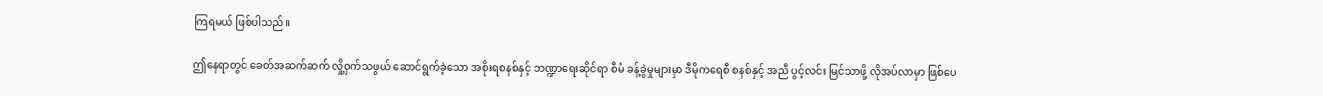ကြရမယ် ဖြစ်ပါသည်။

ဤနေရာတွင် ခေတ်အဆက်ဆက် လှို့ဝှက်သဖွယ် ဆောင်ရွက်ခဲ့သော အစိုးရစနစ်နှင့် ဘဏ္ဍာရေးဆိုင်ရာ စီမံ ခန့်ခွဲမှုများမှာ ဒီမိုကရေစီ စနစ်နှင့် အညီ ပွင့်လင်း မြင်သာဖို့ လိုအပ်လာမှာ ဖြစ်ပေ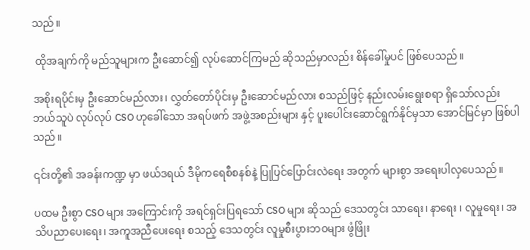သည်။

 ထိုအချက်ကို မည်သူများက ဦးဆောင်၍ လုပ်ဆောင်ကြမည် ဆိုသည်မှာလည်း စိန်ခေါ်မှုပင် ဖြစ်ပေသည်။

အစိုးရပိုင်းမှ ဦးဆောင်မည်လား၊ လွှတ်တော်ပိုင်းမှ ဦးဆောင်မည်လား စသည်ဖြင့် နည်းလမ်းရွေးစရာ ရှိသော်လည်း ဘယ်သူပဲ လုပ်လုပ် CSO ဟုခေါ်သော အရပ်ဖက် အဖွဲ့အစည်းများ နှင့် ပူးပေါင်းဆောင်ရွက်နိုင်မှသာ အောင်မြင်မှာ ဖြစ်ပါသည်။

၎င်းတို့၏ အခန်းကဏ္ဍ မှာ ဖယ်ဒရယ် ဒီမိုကရေစီစနစ်နဲ့ ပြုပြင်ပြောင်းလဲရေး အတွက် များစွာ အရေးပါလှပေသည်။

ပထမ ဦးစွာ CSO များ အကြောင်းကို အရင်ရှင်းပြရသော် CSO များ ဆိုသည် ဒေသတွင်း သာရေး၊ နာရေး ၊ လူမှုရေး၊ အသိပညာပေးရေး၊ အကူအညီပေးရေး စသည့် ဒေသတွင်း လူမှုစီးပွားဘဝများ ဖွံဖြိုး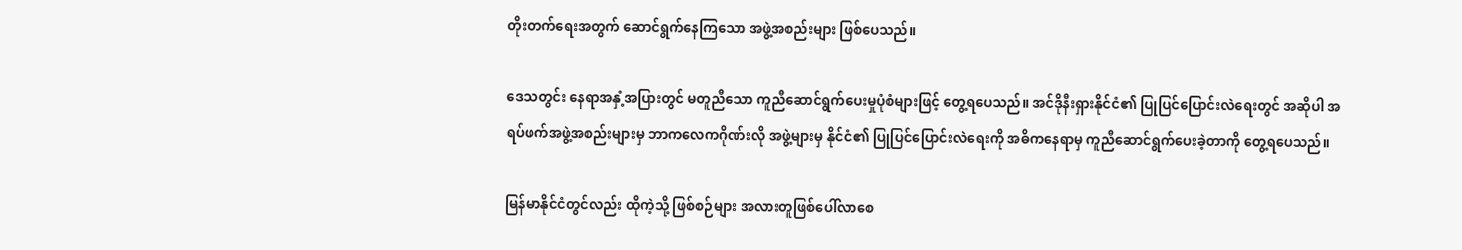တိုးတက်ရေးအတွက် ဆောင်ရွက်နေကြသော အဖွဲ့အစည်းများ ဖြစ်ပေသည်။

ဒေသတွင်း နေရာအနှံ့အပြားတွင် မတူညီသော ကူညီဆောင်ရွက်ပေးမှုပုံစံများဖြင့် တွေ့ရပေသည်။ အင်ဒိုနီးရှားနိုင်ငံ၏ ပြုပြင်ပြောင်းလဲရေးတွင် အဆိုပါ အရပ်ဖက်အဖွဲ့အစည်းများမှ ဘာကလေကဂိုဏ်းလို အဖွဲ့များမှ နိုင်ငံ၏ ပြုပြင်ပြောင်းလဲရေးကို အဓိကနေရာမှ ကူညီဆောင်ရွက်ပေးခဲ့တာကို တွေ့ရပေသည်။

မြန်မာနိုင်ငံတွင်လည်း ထိုကဲ့သို့ ဖြစ်စဉ်များ အလားတူဖြစ်ပေါ်လာစေ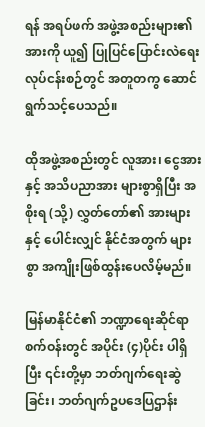ရန် အရပ်ဖက် အဖွဲ့အစည်းများ၏ အားကို ယူ၍ ပြုပြင်ပြောင်းလဲရေး လုပ်ငန်းစဉ်တွင် အတူတကွ ဆောင်ရွက်သင့်ပေသည်။

ထိုအဖွဲ့အစည်းတွင် လူအား၊ ငွေအား နှင့် အသိပညာအား များစွာရှိပြီး အစိုးရ (သို့) လွှတ်တော်၏ အားများနှင့် ပေါင်းလျှင် နိုင်ငံအတွက် များစွာ အကျိုးဖြစ်ထွန်းပေလိမ့်မည်။

မြန်မာနိုင်ငံ၏ ဘဏ္ဍာရေးဆိုင်ရာစက်ဝန်းတွင် အပိုင်း (၄)ပိုင်း ပါရှိပြီး ၎င်းတို့မှာ ဘတ်ဂျက်ရေးဆွဲခြင်း၊ ဘတ်ဂျက်ဥပဒေပြဌာန်း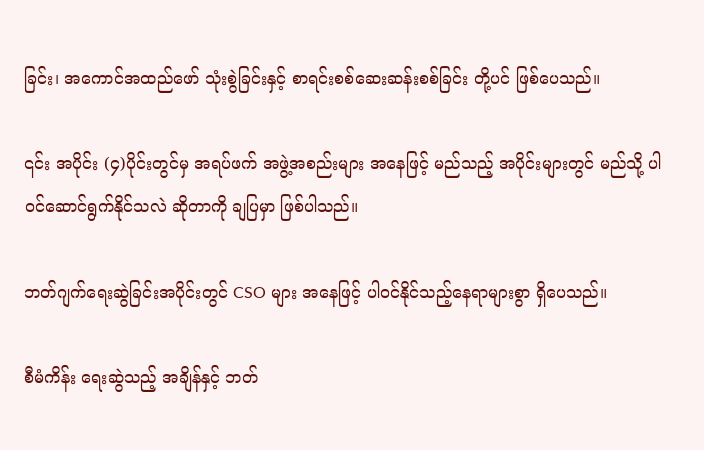ခြင်း၊ အကောင်အထည်ဖော် သုံးစွဲခြင်းနှင့် စာရင်းစစ်ဆေးဆန်းစစ်ခြင်း တို့ပင် ဖြစ်ပေသည်။

၎င်း အပိုင်း (၄)ပိုင်းတွင်မှ အရပ်ဖက် အဖွဲ့အစည်းများ အနေဖြင့် မည်သည့် အပိုင်းများတွင် မည်သို့ ပါဝင်ဆောင်ရွက်နိုင်သလဲ ဆိုတာကို ချပြမှာ ဖြစ်ပါသည်။

ဘတ်ဂျက်ရေးဆွဲခြင်းအပိုင်းတွင် CSO များ အနေဖြင့် ပါဝင်နိုင်သည့်နေရာများစွာ ရှိပေသည်။

စီမံကိန်း ရေးဆွဲသည့် အချိန်နှင့် ဘတ်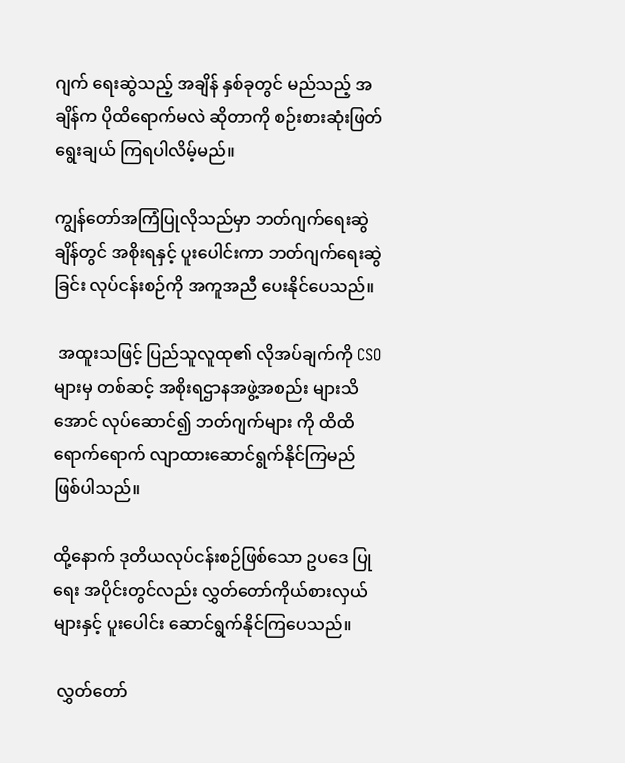ဂျက် ရေးဆွဲသည့် အချိန် နှစ်ခုတွင် မည်သည့် အချိန်က ပိုထိရောက်မလဲ ဆိုတာကို စဉ်းစားဆုံးဖြတ် ရွေးချယ် ကြရပါလိမ့်မည်။

ကျွန်တော်အကြံပြုလိုသည်မှာ ဘတ်ဂျက်ရေးဆွဲချိန်တွင် အစိုးရနှင့် ပူးပေါင်းကာ ဘတ်ဂျက်ရေးဆွဲခြင်း လုပ်ငန်းစဉ်ကို အကူအညီ ပေးနိုင်ပေသည်။

 အထူးသဖြင့် ပြည်သူလူထု၏ လိုအပ်ချက်ကို CSO များမှ တစ်ဆင့် အစိုးရဌာနအဖွဲ့အစည်း များသိအောင် လုပ်ဆောင်၍ ဘတ်ဂျက်များ ကို ထိထိရောက်ရောက် လျာထားဆောင်ရွက်နိုင်ကြမည် ဖြစ်ပါသည်။

ထို့နောက် ဒုတိယလုပ်ငန်းစဉ်ဖြစ်သော ဥပဒေ ပြုရေး အပိုင်းတွင်လည်း လွှတ်တော်ကိုယ်စားလှယ်များနှင့် ပူးပေါင်း ဆောင်ရွက်နိုင်ကြပေသည်။

 လွှတ်တော်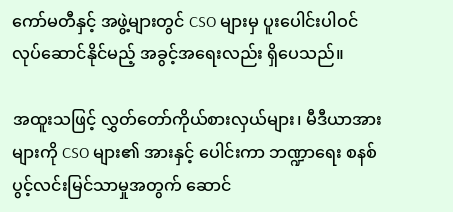ကော်မတီနှင့် အဖွဲ့များတွင် CSO များမှ ပူးပေါင်းပါဝင် လုပ်ဆောင်နိုင်မည့် အခွင့်အရေးလည်း ရှိပေသည်။

အထူးသဖြင့် လွှတ်တော်ကိုယ်စားလှယ်များ၊ မီဒီယာအားများကို CSO များ၏ အားနှင့် ပေါင်းကာ ဘဏ္ဍာရေး စနစ် ပွင့်လင်းမြင်သာမှုအတွက် ဆောင်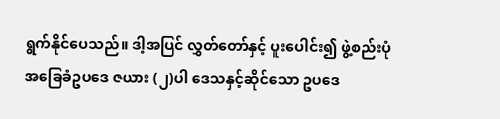ရွက်နိုင်ပေသည်။ ဒါ့အပြင် လွှတ်တော်နှင့် ပူးပေါင်း၍ ဖွဲ့စည်းပုံ အခြေခံဥပဒေ ဇယား (၂)ပါ ဒေသနှင့်ဆိုင်သော ဥပဒေ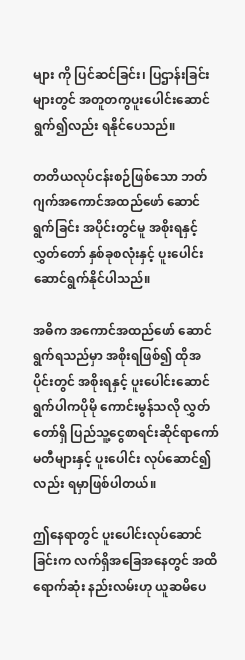များ ကို ပြင်ဆင်ခြင်း၊ ပြဌာန်းခြင်း များတွင် အတူတကွပူးပေါင်းဆောင်ရွက်၍လည်း ရနိုင်ပေသည်။

တတိယလုပ်ငန်းစဉ်ဖြစ်သော ဘတ်ဂျက်အကောင်အထည်ဖော် ဆောင်ရွက်ခြင်း အပိုင်းတွင်မူ အစိုးရနှင့်လွှတ်တော် နှစ်ခုစလုံးနှင့် ပူးပေါင်းဆောင်ရွက်နိုင်ပါသည်။

အဓိက အကောင်အထည်ဖော် ဆောင်ရွက်ရသည်မှာ အစိုးရဖြစ်၍ ထိုအပိုင်းတွင် အစိုးရနှင့် ပူးပေါင်းဆောင်ရွက်ပါကပိုမို ကောင်းမွန်သလို လွှတ်တော်ရှိ ပြည်သူ့ငွေစာရင်းဆိုင်ရာကော်မတီများနှင့် ပူးပေါင်း လုပ်ဆောင်၍လည်း ရမှာဖြစ်ပါတယ်။

ဤနေရာတွင် ပူးပေါင်းလုပ်ဆောင်ခြင်းက လက်ရှိအခြေအနေတွင် အထိရောက်ဆုံး နည်းလမ်းဟု ယူဆမိပေ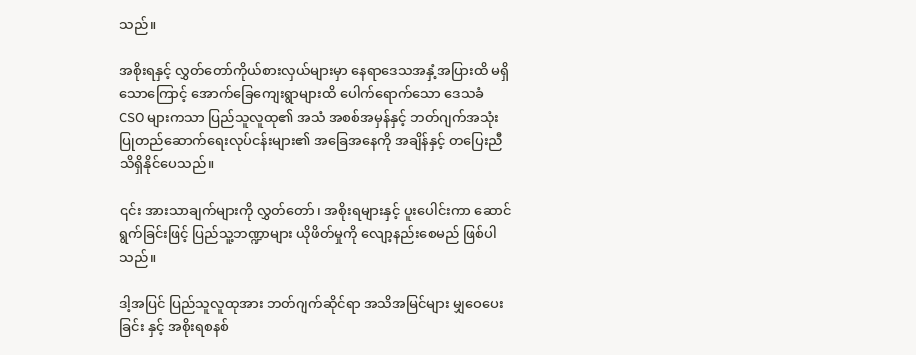သည်။

အစိုးရနှင့် လွှတ်တော်ကိုယ်စားလှယ်များမှာ နေရာဒေသအနှံ့အပြားထိ မရှိသောကြောင့် အောက်ခြေကျေးရွာများထိ ပေါက်ရောက်သော ဒေသခံ CSO များကသာ ပြည်သူလူထု၏ အသံ အစစ်အမှန်နှင့် ဘတ်ဂျက်အသုံးပြုတည်ဆောက်ရေးလုပ်ငန်းများ၏ အခြေအနေကို အချိန်နှင့် တပြေးညီ သိရှိနိုင်ပေသည်။

၎င်း အားသာချက်များကို လွှတ်တော်၊ အစိုးရများနှင့် ပူးပေါင်းကာ ဆောင်ရွက်ခြင်းဖြင့် ပြည်သူ့ဘဏ္ဍာများ ယိုဖိတ်မှုကို လျော့နည်းစေမည် ဖြစ်ပါသည်။

ဒါ့အပြင် ပြည်သူလူထုအား ဘတ်ဂျက်ဆိုင်ရာ အသိအမြင်များ မျှဝေပေးခြင်း နှင့် အစိုးရစနစ်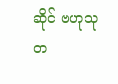ဆိုင် ဗဟုသုတ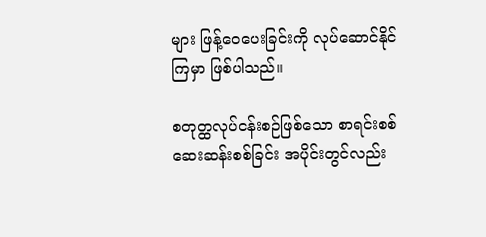များ ဖြန့်ဝေပေးခြင်းကို လုပ်ဆောင်နိုင်ကြမှာ ဖြစ်ပါသည်။

စတုတ္ထလုပ်ငန်းစဉ်ဖြစ်သော စာရင်းစစ်ဆေးဆန်းစစ်ခြင်း အပိုင်းတွင်လည်း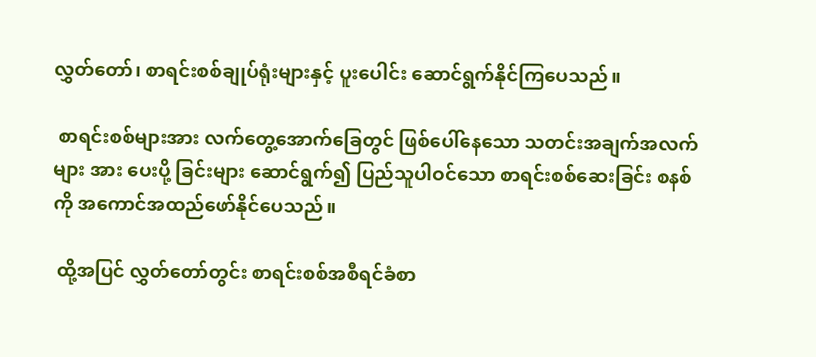လွှတ်တော်၊ စာရင်းစစ်ချုပ်ရုံးများနှင့် ပူးပေါင်း ဆောင်ရွက်နိုင်ကြပေသည်။

 စာရင်းစစ်များအား လက်တွေ့အောက်ခြေတွင် ဖြစ်ပေါ်နေသော သတင်းအချက်အလက်များ အား ပေးပို့ ခြင်းများ ဆောင်ရွက်၍ ပြည်သူပါဝင်သော စာရင်းစစ်ဆေးခြင်း စနစ်ကို အကောင်အထည်ဖော်နိုင်ပေသည်။

 ထို့အပြင် လွှတ်တော်တွင်း စာရင်းစစ်အစီရင်ခံစာ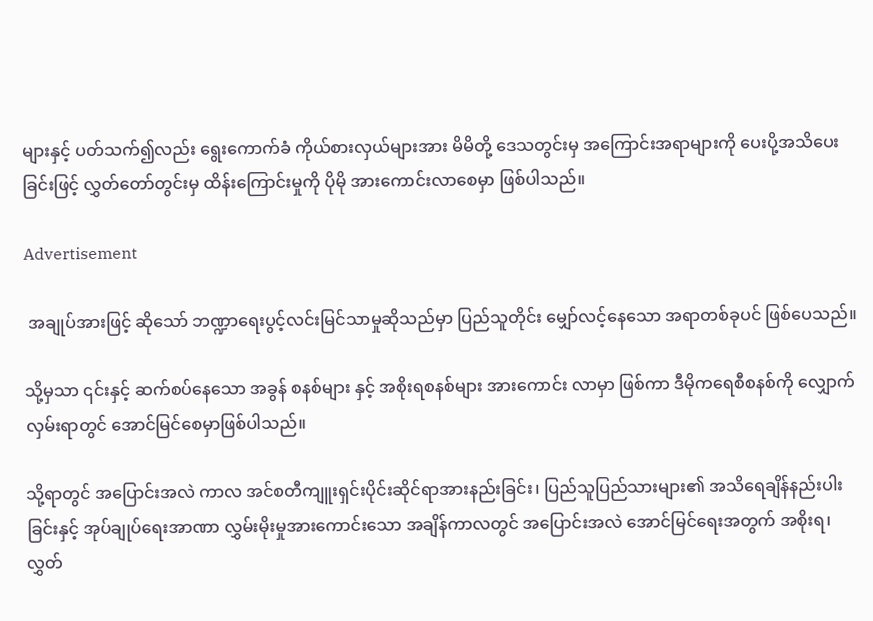များနှင့် ပတ်သက်၍လည်း ရွေးကောက်ခံ ကိုယ်စားလှယ်များအား မိမိတို့ ဒေသတွင်းမှ အကြောင်းအရာများကို ပေးပို့အသိပေးခြင်းဖြင့် လွှတ်တော်တွင်းမှ ထိန်းကြောင်းမှုကို ပိုမို အားကောင်းလာစေမှာ ဖြစ်ပါသည်။

Advertisement

 အချုပ်အားဖြင့် ဆိုသော် ဘဏ္ဍာရေးပွင့်လင်းမြင်သာမှုဆိုသည်မှာ ပြည်သူတိုင်း မျှော်လင့်နေသော အရာတစ်ခုပင် ဖြစ်ပေသည်။

သို့မှသာ ၎င်းနှင့် ဆက်စပ်နေသော အခွန် စနစ်များ နှင့် အစိုးရစနစ်များ အားကောင်း လာမှာ ဖြစ်ကာ ဒီမိုကရေစီစနစ်ကို လျှောက်လှမ်းရာတွင် အောင်မြင်စေမှာဖြစ်ပါသည်။

သို့ရာတွင် အပြောင်းအလဲ ကာလ အင်စတီကျူးရှင်းပိုင်းဆိုင်ရာအားနည်းခြင်း၊ ပြည်သူပြည်သားများ၏ အသိရေချိန်နည်းပါးခြင်းနှင့် အုပ်ချုပ်ရေးအာဏာ လွှမ်းမိုးမှုအားကောင်းသော အချိန်ကာလတွင် အပြောင်းအလဲ အောင်မြင်ရေးအတွက် အစိုးရ၊ လွှတ်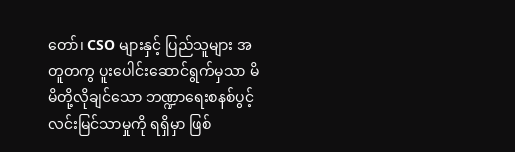တော်၊ CSO များနှင့် ပြည်သူများ အတူတကွ ပူးပေါင်းဆောင်ရွက်မှသာ မိမိတို့လိုချင်သော ဘဏ္ဍာရေးစနစ်ပွင့်လင်းမြင်သာမှုကို ရရှိမှာ ဖြစ်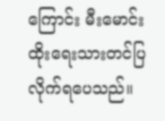ကြောင်း မီးမောင်းထိုးရေးသားတင်ပြလိုက်ရပေသည်။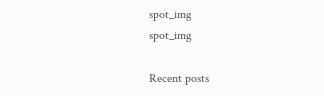spot_img
spot_img

Recent posts